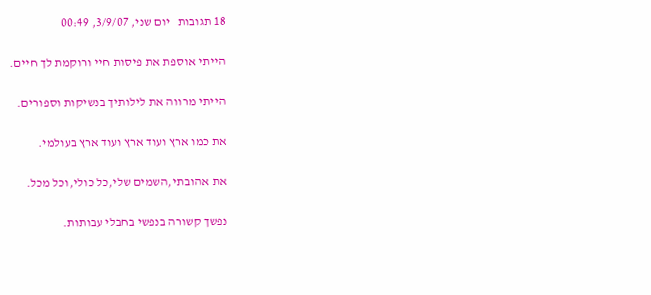18 תגובות   יום שני, 3/9/07, 00:49

הייתי אוספת את פיסות חיי ורוקמת לך חיים.

הייתי מרווה את לילותיך בנשיקות וספורים.

את כמו ארץ ועוד ארץ ועוד ארץ בעולמי.

את אהובתי,השמים שלי,כל כולי,וכל מכל.

נפשך קשורה בנפשי בחבלי עבותות.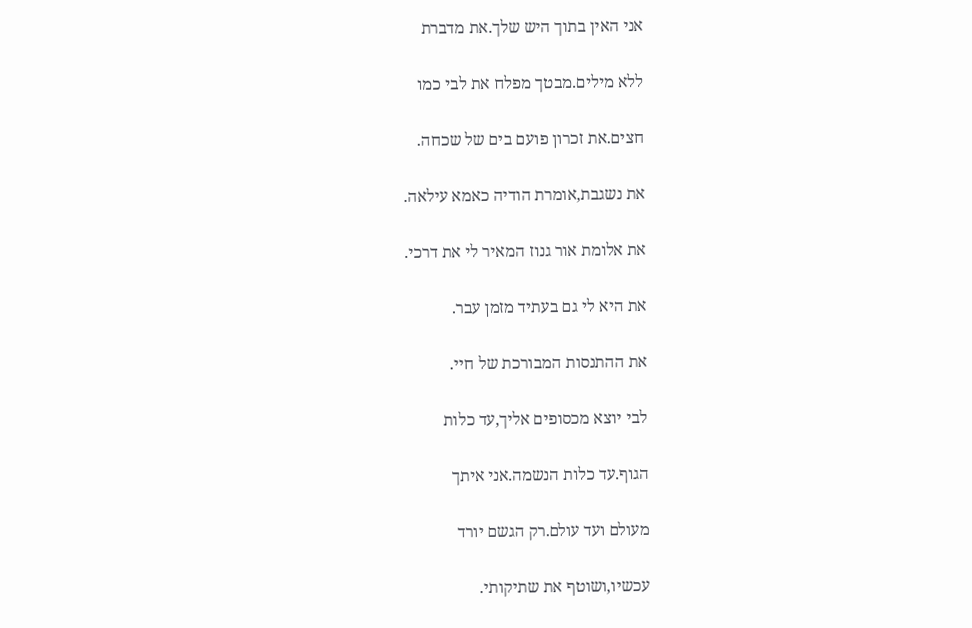אני האין בתוך היש שלך.את מדברת

ללא מילים.מבטך מפלח את לבי כמו

חצים.את זכרון פועם בים של שכחה.

את נשגבת,אומרת הודיה כאמא עילאה.

את אלומת אור גנוז המאיר לי את דרכי.

את היא לי גם בעתיד מזמן עבר.

את ההתנסות המבורכת של חיי.

לבי יוצא מכסופים אליך,עד כלות

הגוף.עד כלות הנשמה.אני איתך

מעולם ועד עולם.רק הגשם יורד

עכשיו,ושוטף את שתיקותי.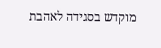מוקדש בסגידה לאהבת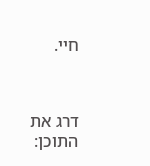חיי.



דרג את התוכן: